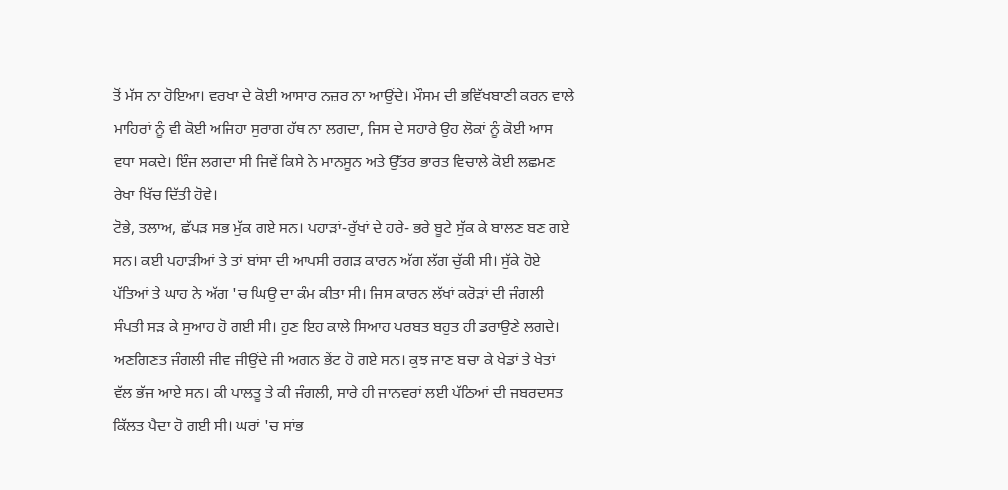ਤੋਂ ਮੱਸ ਨਾ ਹੋਇਆ। ਵਰਖਾ ਦੇ ਕੋਈ ਆਸਾਰ ਨਜ਼ਰ ਨਾ ਆਉਂਦੇ। ਮੌਸਮ ਦੀ ਭਵਿੱਖਬਾਣੀ ਕਰਨ ਵਾਲੇ ਮਾਹਿਰਾਂ ਨੂੰ ਵੀ ਕੋਈ ਅਜਿਹਾ ਸੁਰਾਗ ਹੱਥ ਨਾ ਲਗਦਾ, ਜਿਸ ਦੇ ਸਹਾਰੇ ਉਹ ਲੋਕਾਂ ਨੂੰ ਕੋਈ ਆਸ ਵਧਾ ਸਕਦੇ। ਇੰਜ ਲਗਦਾ ਸੀ ਜਿਵੇਂ ਕਿਸੇ ਨੇ ਮਾਨਸੂਨ ਅਤੇ ਉੱਤਰ ਭਾਰਤ ਵਿਚਾਲੇ ਕੋਈ ਲਛਮਣ ਰੇਖਾ ਖਿੱਚ ਦਿੱਤੀ ਹੋਵੇ।
ਟੋਭੇ, ਤਲਾਅ, ਛੱਪੜ ਸਭ ਮੁੱਕ ਗਏ ਸਨ। ਪਹਾੜਾਂ-ਰੁੱਖਾਂ ਦੇ ਹਰੇ- ਭਰੇ ਬੂਟੇ ਸੁੱਕ ਕੇ ਬਾਲਣ ਬਣ ਗਏ ਸਨ। ਕਈ ਪਹਾੜੀਆਂ ਤੇ ਤਾਂ ਬਾਂਸਾ ਦੀ ਆਪਸੀ ਰਗੜ ਕਾਰਨ ਅੱਗ ਲੱਗ ਚੁੱਕੀ ਸੀ। ਸੁੱਕੇ ਹੋਏ ਪੱਤਿਆਂ ਤੇ ਘਾਹ ਨੇ ਅੱਗ 'ਚ ਘਿਉ ਦਾ ਕੰਮ ਕੀਤਾ ਸੀ। ਜਿਸ ਕਾਰਨ ਲੱਖਾਂ ਕਰੋੜਾਂ ਦੀ ਜੰਗਲੀ ਸੰਪਤੀ ਸੜ ਕੇ ਸੁਆਹ ਹੋ ਗਈ ਸੀ। ਹੁਣ ਇਹ ਕਾਲੇ ਸਿਆਹ ਪਰਬਤ ਬਹੁਤ ਹੀ ਡਰਾਉਣੇ ਲਗਦੇ।
ਅਣਗਿਣਤ ਜੰਗਲੀ ਜੀਵ ਜੀਉਂਦੇ ਜੀ ਅਗਨ ਭੇਂਟ ਹੋ ਗਏ ਸਨ। ਕੁਝ ਜਾਣ ਬਚਾ ਕੇ ਖੇਡਾਂ ਤੇ ਖੇਤਾਂ ਵੱਲ ਭੱਜ ਆਏ ਸਨ। ਕੀ ਪਾਲਤੂ ਤੇ ਕੀ ਜੰਗਲੀ, ਸਾਰੇ ਹੀ ਜਾਨਵਰਾਂ ਲਈ ਪੱਠਿਆਂ ਦੀ ਜਬਰਦਸਤ ਕਿੱਲਤ ਪੈਦਾ ਹੋ ਗਈ ਸੀ। ਘਰਾਂ 'ਚ ਸਾਂਭ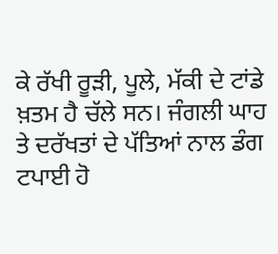ਕੇ ਰੱਖੀ ਰੂੜੀ, ਪੂਲੇ, ਮੱਕੀ ਦੇ ਟਾਂਡੇ ਖ਼ਤਮ ਹੈ ਚੱਲੇ ਸਨ। ਜੰਗਲੀ ਘਾਹ ਤੇ ਦਰੱਖਤਾਂ ਦੇ ਪੱਤਿਆਂ ਨਾਲ ਡੰਗ ਟਪਾਈ ਹੋ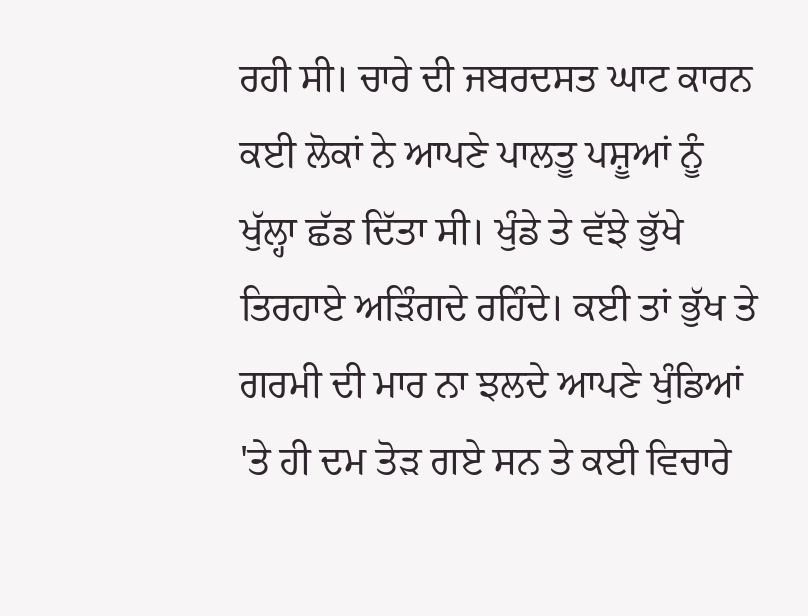ਰਹੀ ਸੀ। ਚਾਰੇ ਦੀ ਜਬਰਦਸਤ ਘਾਟ ਕਾਰਨ ਕਈ ਲੋਕਾਂ ਨੇ ਆਪਣੇ ਪਾਲਤੂ ਪਸ਼ੂਆਂ ਨੂੰ ਖੁੱਲ੍ਹਾ ਛੱਡ ਦਿੱਤਾ ਸੀ। ਖੁੰਡੇ ਤੇ ਵੱਝੇ ਭੁੱਖੇ ਤਿਰਹਾਏ ਅੜਿੰਗਦੇ ਰਹਿੰਦੇ। ਕਈ ਤਾਂ ਭੁੱਖ ਤੇ ਗਰਮੀ ਦੀ ਮਾਰ ਨਾ ਝਲਦੇ ਆਪਣੇ ਖੁੰਡਿਆਂ 'ਤੇ ਹੀ ਦਮ ਤੋੜ ਗਏ ਸਨ ਤੇ ਕਈ ਵਿਚਾਰੇ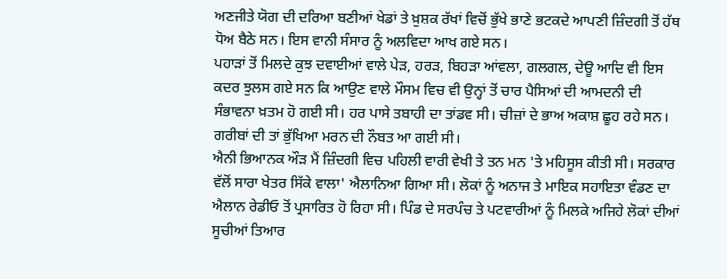ਅਣਜੀਤੇ ਯੋਗ ਦੀ ਦਰਿਆ ਬਣੀਆਂ ਖੇਡਾਂ ਤੇ ਖ਼ੁਸ਼ਕ ਰੱਖਾਂ ਵਿਚੋਂ ਭੁੱਖੇ ਭਾਣੇ ਭਟਕਦੇ ਆਪਣੀ ਜ਼ਿੰਦਗੀ ਤੋਂ ਹੱਥ ਧੋਅ ਬੈਠੇ ਸਨ। ਇਸ ਵਾਨੀ ਸੰਸਾਰ ਨੂੰ ਅਲਵਿਦਾ ਆਖ ਗਏ ਸਨ।
ਪਹਾੜਾਂ ਤੋਂ ਮਿਲਦੇ ਕੁਝ ਦਵਾਈਆਂ ਵਾਲੇ ਪੇੜ, ਹਰੜ, ਬਿਹੜਾ ਆਂਵਲਾ, ਗਲਗਲ, ਦੇਊ ਆਦਿ ਵੀ ਇਸ ਕਦਰ ਝੁਲਸ ਗਏ ਸਨ ਕਿ ਆਉਣ ਵਾਲੇ ਮੌਸਮ ਵਿਚ ਵੀ ਉਨ੍ਹਾਂ ਤੋਂ ਚਾਰ ਪੈਸਿਆਂ ਦੀ ਆਮਦਨੀ ਦੀ ਸੰਭਾਵਨਾ ਖ਼ਤਮ ਹੋ ਗਈ ਸੀ। ਹਰ ਪਾਸੇ ਤਬਾਹੀ ਦਾ ਤਾਂਡਵ ਸੀ। ਚੀਜ਼ਾਂ ਦੇ ਭਾਅ ਅਕਾਸ਼ ਛੂਹ ਰਹੇ ਸਨ। ਗਰੀਬਾਂ ਦੀ ਤਾਂ ਭੁੱਖਿਆ ਮਰਨ ਦੀ ਨੌਬਤ ਆ ਗਈ ਸੀ।
ਐਨੀ ਭਿਆਨਕ ਔੜ ਮੈਂ ਜ਼ਿੰਦਗੀ ਵਿਚ ਪਹਿਲੀ ਵਾਰੀ ਵੇਖੀ ਤੇ ਤਨ ਮਨ 'ਤੇ ਮਹਿਸੂਸ ਕੀਤੀ ਸੀ। ਸਰਕਾਰ ਵੱਲੋਂ ਸਾਰਾ ਖੇਤਰ ਸਿੱਕੇ ਵਾਲਾ' ਐਲਾਨਿਆ ਗਿਆ ਸੀ। ਲੋਕਾਂ ਨੂੰ ਅਨਾਜ ਤੇ ਮਾਇਕ ਸਹਾਇਤਾ ਵੰਡਣ ਦਾ ਐਲਾਨ ਰੇਡੀਓ ਤੋਂ ਪ੍ਰਸਾਰਿਤ ਹੋ ਰਿਹਾ ਸੀ। ਪਿੰਡ ਦੇ ਸਰਪੰਚ ਤੇ ਪਟਵਾਰੀਆਂ ਨੂੰ ਮਿਲਕੇ ਅਜਿਹੇ ਲੋਕਾਂ ਦੀਆਂ ਸੂਚੀਆਂ ਤਿਆਰ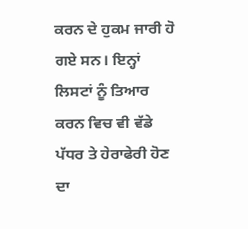ਕਰਨ ਦੇ ਹੁਕਮ ਜਾਰੀ ਹੋ ਗਏ ਸਨ। ਇਨ੍ਹਾਂ ਲਿਸਟਾਂ ਨੂੰ ਤਿਆਰ ਕਰਨ ਵਿਚ ਵੀ ਵੱਡੇ ਪੱਧਰ ਤੇ ਹੇਰਾਫੇਰੀ ਹੋਣ ਦਾ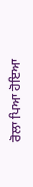ਰੋਲਾ ਪਿਆ ਹੋਇਆ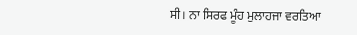ਸੀ। ਨਾ ਸਿਰਫ ਮੂੰਹ ਮੁਲਾਹਜਾ ਵਰਤਿਆ